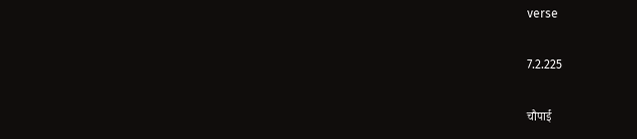verse

7.2.225

चौपाई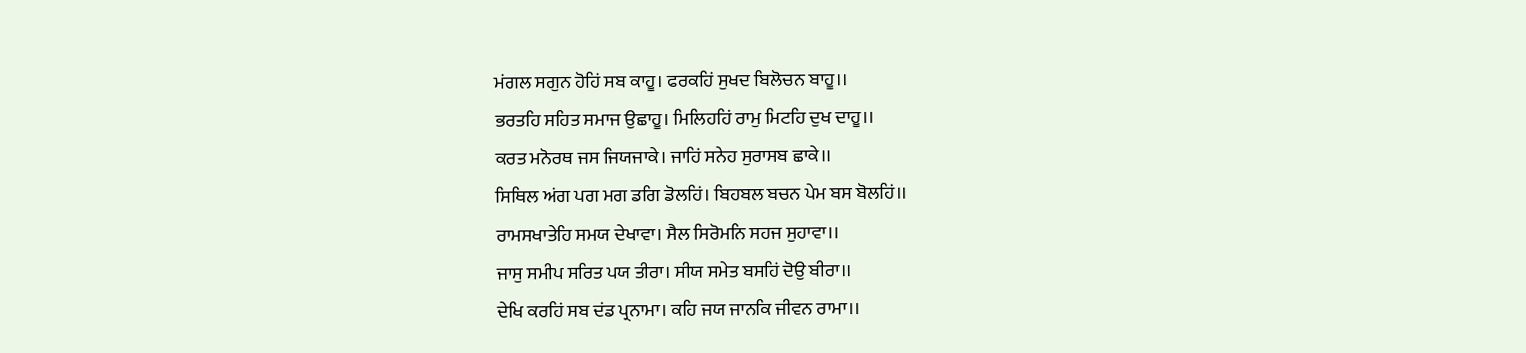ਮਂਗਲ ਸਗੁਨ ਹੋਹਿਂ ਸਬ ਕਾਹੂ। ਫਰਕਹਿਂ ਸੁਖਦ ਬਿਲੋਚਨ ਬਾਹੂ।।
ਭਰਤਹਿ ਸਹਿਤ ਸਮਾਜ ਉਛਾਹੂ। ਮਿਲਿਹਹਿਂ ਰਾਮੁ ਮਿਟਹਿ ਦੁਖ ਦਾਹੂ।।
ਕਰਤ ਮਨੋਰਥ ਜਸ ਜਿਯਜਾਕੇ। ਜਾਹਿਂ ਸਨੇਹ ਸੁਰਾਸਬ ਛਾਕੇ।।
ਸਿਥਿਲ ਅਂਗ ਪਗ ਮਗ ਡਗਿ ਡੋਲਹਿਂ। ਬਿਹਬਲ ਬਚਨ ਪੇਮ ਬਸ ਬੋਲਹਿਂ।।
ਰਾਮਸਖਾਤੇਹਿ ਸਮਯ ਦੇਖਾਵਾ। ਸੈਲ ਸਿਰੋਮਨਿ ਸਹਜ ਸੁਹਾਵਾ।।
ਜਾਸੁ ਸਮੀਪ ਸਰਿਤ ਪਯ ਤੀਰਾ। ਸੀਯ ਸਮੇਤ ਬਸਹਿਂ ਦੋਉ ਬੀਰਾ।।
ਦੇਖਿ ਕਰਹਿਂ ਸਬ ਦਂਡ ਪ੍ਰਨਾਮਾ। ਕਹਿ ਜਯ ਜਾਨਕਿ ਜੀਵਨ ਰਾਮਾ।।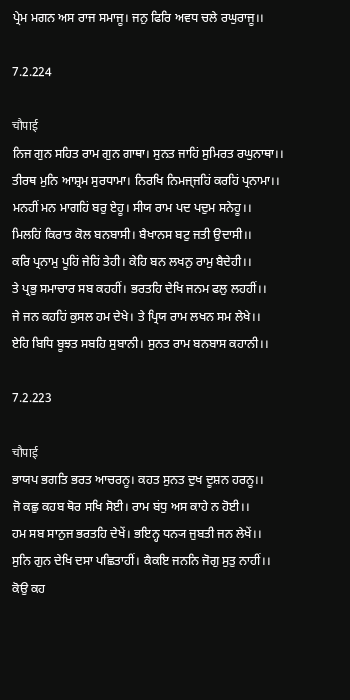ਪ੍ਰੇਮ ਮਗਨ ਅਸ ਰਾਜ ਸਮਾਜੂ। ਜਨੁ ਫਿਰਿ ਅਵਧ ਚਲੇ ਰਘੁਰਾਜੂ।।

7.2.224

चौपाई
ਨਿਜ ਗੁਨ ਸਹਿਤ ਰਾਮ ਗੁਨ ਗਾਥਾ। ਸੁਨਤ ਜਾਹਿਂ ਸੁਮਿਰਤ ਰਘੁਨਾਥਾ।।
ਤੀਰਥ ਮੁਨਿ ਆਸ਼੍ਰਮ ਸੁਰਧਾਮਾ। ਨਿਰਖਿ ਨਿਮਜ੍ਜਹਿਂ ਕਰਹਿਂ ਪ੍ਰਨਾਮਾ।।
ਮਨਹੀਂ ਮਨ ਮਾਗਹਿਂ ਬਰੁ ਏਹੂ। ਸੀਯ ਰਾਮ ਪਦ ਪਦੁਮ ਸਨੇਹੂ।।
ਮਿਲਹਿਂ ਕਿਰਾਤ ਕੋਲ ਬਨਬਾਸੀ। ਬੈਖਾਨਸ ਬਟੁ ਜਤੀ ਉਦਾਸੀ।।
ਕਰਿ ਪ੍ਰਨਾਮੁ ਪੂਹਿਂ ਜੇਹਿਂ ਤੇਹੀ। ਕੇਹਿ ਬਨ ਲਖਨੁ ਰਾਮੁ ਬੈਦੇਹੀ।।
ਤੇ ਪ੍ਰਭੁ ਸਮਾਚਾਰ ਸਬ ਕਹਹੀਂ। ਭਰਤਹਿ ਦੇਖਿ ਜਨਮ ਫਲੁ ਲਹਹੀਂ।।
ਜੇ ਜਨ ਕਹਹਿਂ ਕੁਸਲ ਹਮ ਦੇਖੇ। ਤੇ ਪ੍ਰਿਯ ਰਾਮ ਲਖਨ ਸਮ ਲੇਖੇ।।
ਏਹਿ ਬਿਧਿ ਬੂਝਤ ਸਬਹਿ ਸੁਬਾਨੀ। ਸੁਨਤ ਰਾਮ ਬਨਬਾਸ ਕਹਾਨੀ।।

7.2.223

चौपाई
ਭਾਯਪ ਭਗਤਿ ਭਰਤ ਆਚਰਨੂ। ਕਹਤ ਸੁਨਤ ਦੁਖ ਦੂਸ਼ਨ ਹਰਨੂ।।
ਜੋ ਕਛੁ ਕਹਬ ਥੋਰ ਸਖਿ ਸੋਈ। ਰਾਮ ਬਂਧੁ ਅਸ ਕਾਹੇ ਨ ਹੋਈ।।
ਹਮ ਸਬ ਸਾਨੁਜ ਭਰਤਹਿ ਦੇਖੇਂ। ਭਇਨ੍ਹ ਧਨ੍ਯ ਜੁਬਤੀ ਜਨ ਲੇਖੇਂ।।
ਸੁਨਿ ਗੁਨ ਦੇਖਿ ਦਸਾ ਪਛਿਤਾਹੀਂ। ਕੈਕਇ ਜਨਨਿ ਜੋਗੁ ਸੁਤੁ ਨਾਹੀਂ।।
ਕੋਉ ਕਹ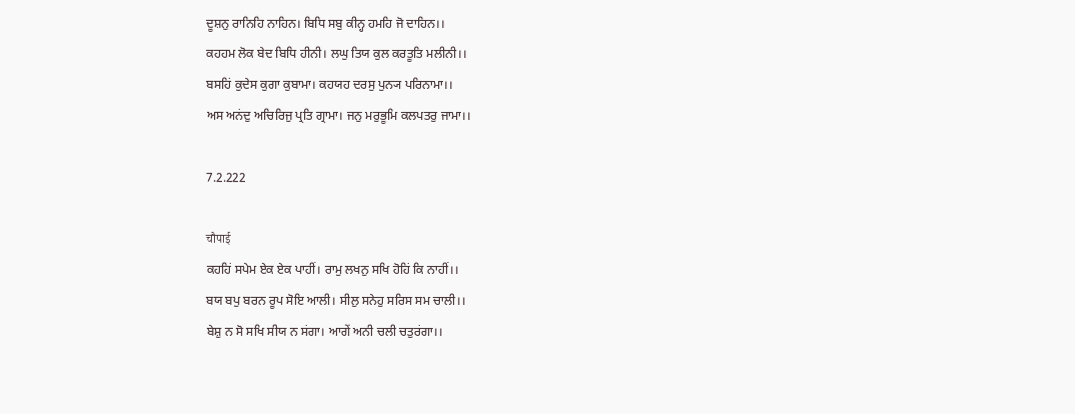ਦੂਸ਼ਨੁ ਰਾਨਿਹਿ ਨਾਹਿਨ। ਬਿਧਿ ਸਬੁ ਕੀਨ੍ਹ ਹਮਹਿ ਜੋ ਦਾਹਿਨ।।
ਕਹਹਮ ਲੋਕ ਬੇਦ ਬਿਧਿ ਹੀਨੀ। ਲਘੁ ਤਿਯ ਕੁਲ ਕਰਤੂਤਿ ਮਲੀਨੀ।।
ਬਸਹਿਂ ਕੁਦੇਸ ਕੁਗਾ ਕੁਬਾਮਾ। ਕਹਯਹ ਦਰਸੁ ਪੁਨ੍ਯ ਪਰਿਨਾਮਾ।।
ਅਸ ਅਨਂਦੁ ਅਚਿਰਿਜੁ ਪ੍ਰਤਿ ਗ੍ਰਾਮਾ। ਜਨੁ ਮਰੁਭੂਮਿ ਕਲਪਤਰੁ ਜਾਮਾ।।

7.2.222

चौपाई
ਕਹਹਿਂ ਸਪੇਮ ਏਕ ਏਕ ਪਾਹੀਂ। ਰਾਮੁ ਲਖਨੁ ਸਖਿ ਹੋਹਿਂ ਕਿ ਨਾਹੀਂ।।
ਬਯ ਬਪੁ ਬਰਨ ਰੂਪ ਸੋਇ ਆਲੀ। ਸੀਲੁ ਸਨੇਹੁ ਸਰਿਸ ਸਮ ਚਾਲੀ।।
ਬੇਸ਼ੁ ਨ ਸੋ ਸਖਿ ਸੀਯ ਨ ਸਂਗਾ। ਆਗੇਂ ਅਨੀ ਚਲੀ ਚਤੁਰਂਗਾ।।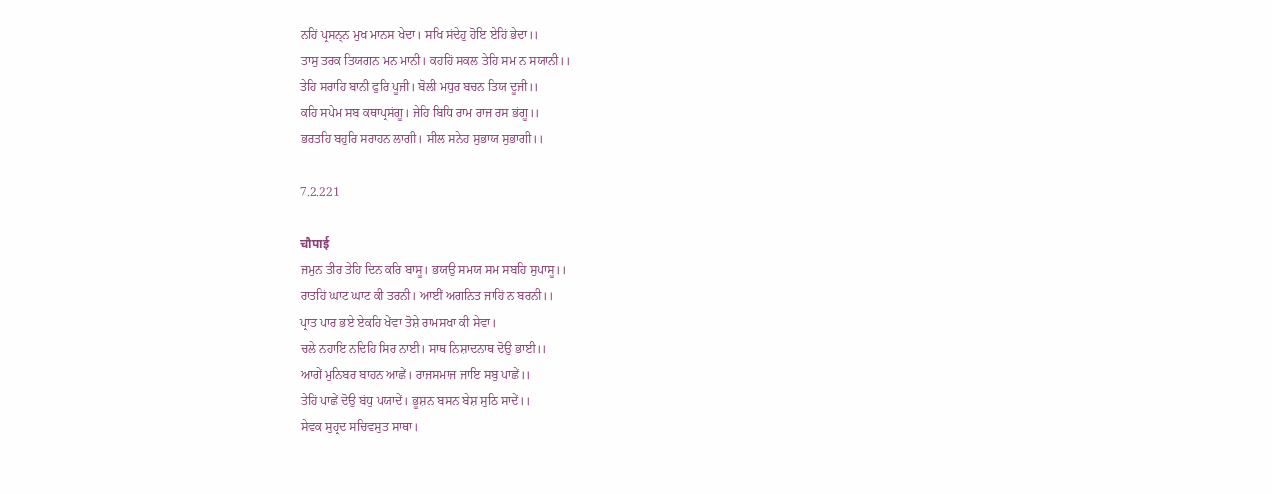ਨਹਿਂ ਪ੍ਰਸਨ੍ਨ ਮੁਖ ਮਾਨਸ ਖੇਦਾ। ਸਖਿ ਸਂਦੇਹੁ ਹੋਇ ਏਹਿਂ ਭੇਦਾ।।
ਤਾਸੁ ਤਰਕ ਤਿਯਗਨ ਮਨ ਮਾਨੀ। ਕਹਹਿਂ ਸਕਲ ਤੇਹਿ ਸਮ ਨ ਸਯਾਨੀ।।
ਤੇਹਿ ਸਰਾਹਿ ਬਾਨੀ ਫੁਰਿ ਪੂਜੀ। ਬੋਲੀ ਮਧੁਰ ਬਚਨ ਤਿਯ ਦੂਜੀ।।
ਕਹਿ ਸਪੇਮ ਸਬ ਕਥਾਪ੍ਰਸਂਗੂ। ਜੇਹਿ ਬਿਧਿ ਰਾਮ ਰਾਜ ਰਸ ਭਂਗੂ।।
ਭਰਤਹਿ ਬਹੁਰਿ ਸਰਾਹਨ ਲਾਗੀ। ਸੀਲ ਸਨੇਹ ਸੁਭਾਯ ਸੁਭਾਗੀ।।

7.2.221

चौपाई
ਜਮੁਨ ਤੀਰ ਤੇਹਿ ਦਿਨ ਕਰਿ ਬਾਸੂ। ਭਯਉ ਸਮਯ ਸਮ ਸਬਹਿ ਸੁਪਾਸੂ।।
ਰਾਤਹਿਂ ਘਾਟ ਘਾਟ ਕੀ ਤਰਨੀ। ਆਈਂ ਅਗਨਿਤ ਜਾਹਿਂ ਨ ਬਰਨੀ।।
ਪ੍ਰਾਤ ਪਾਰ ਭਏ ਏਕਹਿ ਖੇਂਵਾ ਤੋਸ਼ੇ ਰਾਮਸਖਾ ਕੀ ਸੇਵਾ।
ਚਲੇ ਨਹਾਇ ਨਦਿਹਿ ਸਿਰ ਨਾਈ। ਸਾਥ ਨਿਸ਼ਾਦਨਾਥ ਦੋਉ ਭਾਈ।।
ਆਗੇਂ ਮੁਨਿਬਰ ਬਾਹਨ ਆਛੇਂ। ਰਾਜਸਮਾਜ ਜਾਇ ਸਬੁ ਪਾਛੇਂ।।
ਤੇਹਿਂ ਪਾਛੇਂ ਦੋਉ ਬਂਧੁ ਪਯਾਦੇਂ। ਭੂਸ਼ਨ ਬਸਨ ਬੇਸ਼ ਸੁਠਿ ਸਾਦੇਂ।।
ਸੇਵਕ ਸੁਹ੍ਰਦ ਸਚਿਵਸੁਤ ਸਾਥਾ।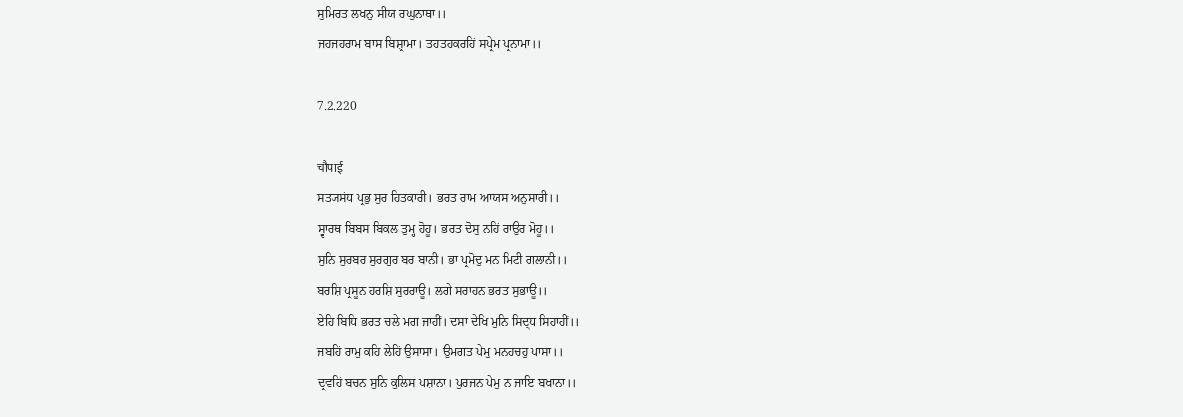ਸੁਮਿਰਤ ਲਖਨੁ ਸੀਯ ਰਘੁਨਾਥਾ।।
ਜਹਜਹਰਾਮ ਬਾਸ ਬਿਸ਼੍ਰਾਮਾ। ਤਹਤਹਕਰਹਿਂ ਸਪ੍ਰੇਮ ਪ੍ਰਨਾਮਾ।।

7.2.220

चौपाई
ਸਤ੍ਯਸਂਧ ਪ੍ਰਭੁ ਸੁਰ ਹਿਤਕਾਰੀ। ਭਰਤ ਰਾਮ ਆਯਸ ਅਨੁਸਾਰੀ।।
ਸ੍ਵਾਰਥ ਬਿਬਸ ਬਿਕਲ ਤੁਮ੍ਹ ਹੋਹੂ। ਭਰਤ ਦੋਸੁ ਨਹਿਂ ਰਾਉਰ ਮੋਹੂ।।
ਸੁਨਿ ਸੁਰਬਰ ਸੁਰਗੁਰ ਬਰ ਬਾਨੀ। ਭਾ ਪ੍ਰਮੋਦੁ ਮਨ ਮਿਟੀ ਗਲਾਨੀ।।
ਬਰਸ਼ਿ ਪ੍ਰਸੂਨ ਹਰਸ਼ਿ ਸੁਰਰਾਊ। ਲਗੇ ਸਰਾਹਨ ਭਰਤ ਸੁਭਾਊ।।
ਏਹਿ ਬਿਧਿ ਭਰਤ ਚਲੇ ਮਗ ਜਾਹੀਂ। ਦਸਾ ਦੇਖਿ ਮੁਨਿ ਸਿਦ੍ਧ ਸਿਹਾਹੀਂ।।
ਜਬਹਿਂ ਰਾਮੁ ਕਹਿ ਲੇਹਿਂ ਉਸਾਸਾ। ਉਮਗਤ ਪੇਮੁ ਮਨਹਚਹੁ ਪਾਸਾ।।
ਦ੍ਰਵਹਿਂ ਬਚਨ ਸੁਨਿ ਕੁਲਿਸ ਪਸ਼ਾਨਾ। ਪੁਰਜਨ ਪੇਮੁ ਨ ਜਾਇ ਬਖਾਨਾ।।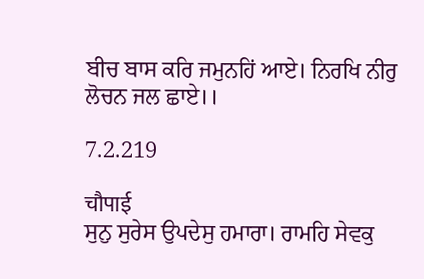ਬੀਚ ਬਾਸ ਕਰਿ ਜਮੁਨਹਿਂ ਆਏ। ਨਿਰਖਿ ਨੀਰੁ ਲੋਚਨ ਜਲ ਛਾਏ।।

7.2.219

चौपाई
ਸੁਨੁ ਸੁਰੇਸ ਉਪਦੇਸੁ ਹਮਾਰਾ। ਰਾਮਹਿ ਸੇਵਕੁ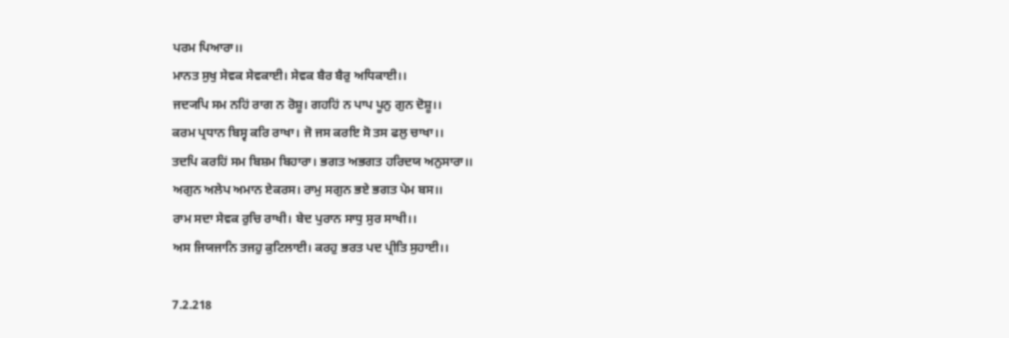ਪਰਮ ਪਿਆਰਾ।।
ਮਾਨਤ ਸੁਖੁ ਸੇਵਕ ਸੇਵਕਾਈ। ਸੇਵਕ ਬੈਰ ਬੈਰੁ ਅਧਿਕਾਈ।।
ਜਦ੍ਯਪਿ ਸਮ ਨਹਿਂ ਰਾਗ ਨ ਰੋਸ਼ੂ। ਗਹਹਿਂ ਨ ਪਾਪ ਪੂਨੁ ਗੁਨ ਦੋਸ਼ੂ।।
ਕਰਮ ਪ੍ਰਧਾਨ ਬਿਸ੍ਵ ਕਰਿ ਰਾਖਾ। ਜੋ ਜਸ ਕਰਇ ਸੋ ਤਸ ਫਲੁ ਚਾਖਾ।।
ਤਦਪਿ ਕਰਹਿਂ ਸਮ ਬਿਸ਼ਮ ਬਿਹਾਰਾ। ਭਗਤ ਅਭਗਤ ਹਰਿਦਯ ਅਨੁਸਾਰਾ।।
ਅਗੁਨ ਅਲੇਪ ਅਮਾਨ ਏਕਰਸ। ਰਾਮੁ ਸਗੁਨ ਭਏ ਭਗਤ ਪੇਮ ਬਸ।।
ਰਾਮ ਸਦਾ ਸੇਵਕ ਰੁਚਿ ਰਾਖੀ। ਬੇਦ ਪੁਰਾਨ ਸਾਧੁ ਸੁਰ ਸਾਖੀ।।
ਅਸ ਜਿਯਜਾਨਿ ਤਜਹੁ ਕੁਟਿਲਾਈ। ਕਰਹੁ ਭਰਤ ਪਦ ਪ੍ਰੀਤਿ ਸੁਹਾਈ।।

7.2.218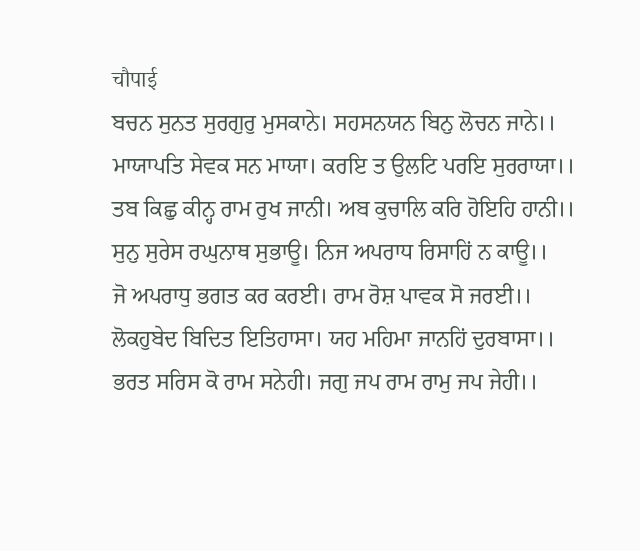चौपाई
ਬਚਨ ਸੁਨਤ ਸੁਰਗੁਰੁ ਮੁਸਕਾਨੇ। ਸਹਸਨਯਨ ਬਿਨੁ ਲੋਚਨ ਜਾਨੇ।।
ਮਾਯਾਪਤਿ ਸੇਵਕ ਸਨ ਮਾਯਾ। ਕਰਇ ਤ ਉਲਟਿ ਪਰਇ ਸੁਰਰਾਯਾ।।
ਤਬ ਕਿਛੁ ਕੀਨ੍ਹ ਰਾਮ ਰੁਖ ਜਾਨੀ। ਅਬ ਕੁਚਾਲਿ ਕਰਿ ਹੋਇਹਿ ਹਾਨੀ।।
ਸੁਨੁ ਸੁਰੇਸ ਰਘੁਨਾਥ ਸੁਭਾਊ। ਨਿਜ ਅਪਰਾਧ ਰਿਸਾਹਿਂ ਨ ਕਾਊ।।
ਜੋ ਅਪਰਾਧੁ ਭਗਤ ਕਰ ਕਰਈ। ਰਾਮ ਰੋਸ਼ ਪਾਵਕ ਸੋ ਜਰਈ।।
ਲੋਕਹੁਬੇਦ ਬਿਦਿਤ ਇਤਿਹਾਸਾ। ਯਹ ਮਹਿਮਾ ਜਾਨਹਿਂ ਦੁਰਬਾਸਾ।।
ਭਰਤ ਸਰਿਸ ਕੋ ਰਾਮ ਸਨੇਹੀ। ਜਗੁ ਜਪ ਰਾਮ ਰਾਮੁ ਜਪ ਜੇਹੀ।।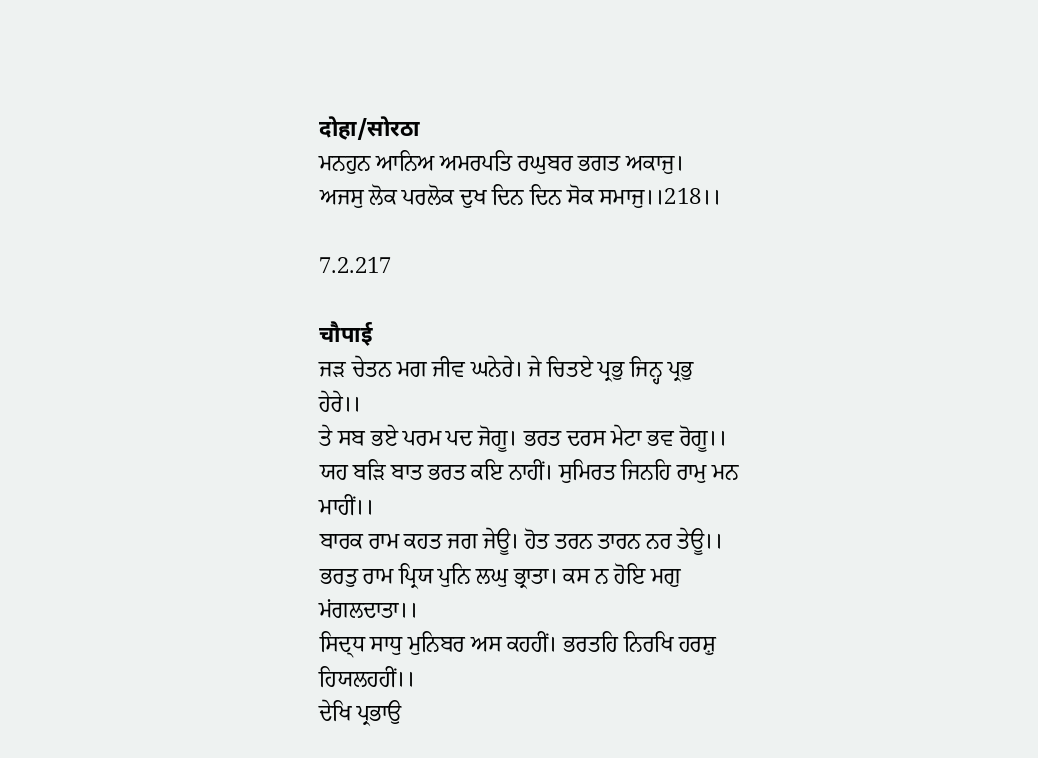दोहा/सोरठा
ਮਨਹੁਨ ਆਨਿਅ ਅਮਰਪਤਿ ਰਘੁਬਰ ਭਗਤ ਅਕਾਜੁ।
ਅਜਸੁ ਲੋਕ ਪਰਲੋਕ ਦੁਖ ਦਿਨ ਦਿਨ ਸੋਕ ਸਮਾਜੁ।।218।।

7.2.217

चौपाई
ਜਡ਼ ਚੇਤਨ ਮਗ ਜੀਵ ਘਨੇਰੇ। ਜੇ ਚਿਤਏ ਪ੍ਰਭੁ ਜਿਨ੍ਹ ਪ੍ਰਭੁ ਹੇਰੇ।।
ਤੇ ਸਬ ਭਏ ਪਰਮ ਪਦ ਜੋਗੂ। ਭਰਤ ਦਰਸ ਮੇਟਾ ਭਵ ਰੋਗੂ।।
ਯਹ ਬਡ਼ਿ ਬਾਤ ਭਰਤ ਕਇ ਨਾਹੀਂ। ਸੁਮਿਰਤ ਜਿਨਹਿ ਰਾਮੁ ਮਨ ਮਾਹੀਂ।।
ਬਾਰਕ ਰਾਮ ਕਹਤ ਜਗ ਜੇਊ। ਹੋਤ ਤਰਨ ਤਾਰਨ ਨਰ ਤੇਊ।।
ਭਰਤੁ ਰਾਮ ਪ੍ਰਿਯ ਪੁਨਿ ਲਘੁ ਭ੍ਰਾਤਾ। ਕਸ ਨ ਹੋਇ ਮਗੁ ਮਂਗਲਦਾਤਾ।।
ਸਿਦ੍ਧ ਸਾਧੁ ਮੁਨਿਬਰ ਅਸ ਕਹਹੀਂ। ਭਰਤਹਿ ਨਿਰਖਿ ਹਰਸ਼ੁ ਹਿਯਲਹਹੀਂ।।
ਦੇਖਿ ਪ੍ਰਭਾਉ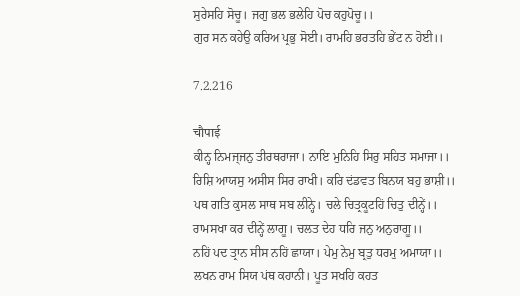ਸੁਰੇਸਹਿ ਸੋਚੂ। ਜਗੁ ਭਲ ਭਲੇਹਿ ਪੋਚ ਕਹੁਪੋਚੂ।।
ਗੁਰ ਸਨ ਕਹੇਉ ਕਰਿਅ ਪ੍ਰਭੁ ਸੋਈ। ਰਾਮਹਿ ਭਰਤਹਿ ਭੇਂਟ ਨ ਹੋਈ।।

7.2.216

चौपाई
ਕੀਨ੍ਹ ਨਿਮਜ੍ਜਨੁ ਤੀਰਥਰਾਜਾ। ਨਾਇ ਮੁਨਿਹਿ ਸਿਰੁ ਸਹਿਤ ਸਮਾਜਾ।।
ਰਿਸ਼ਿ ਆਯਸੁ ਅਸੀਸ ਸਿਰ ਰਾਖੀ। ਕਰਿ ਦਂਡਵਤ ਬਿਨਯ ਬਹੁ ਭਾਸ਼ੀ।।
ਪਥ ਗਤਿ ਕੁਸਲ ਸਾਥ ਸਬ ਲੀਨ੍ਹੇ। ਚਲੇ ਚਿਤ੍ਰਕੂਟਹਿਂ ਚਿਤੁ ਦੀਨ੍ਹੇਂ।।
ਰਾਮਸਖਾ ਕਰ ਦੀਨ੍ਹੇਂ ਲਾਗੂ। ਚਲਤ ਦੇਹ ਧਰਿ ਜਨੁ ਅਨੁਰਾਗੂ।।
ਨਹਿਂ ਪਦ ਤ੍ਰਾਨ ਸੀਸ ਨਹਿਂ ਛਾਯਾ। ਪੇਮੁ ਨੇਮੁ ਬ੍ਰਤੁ ਧਰਮੁ ਅਮਾਯਾ।।
ਲਖਨ ਰਾਮ ਸਿਯ ਪਂਥ ਕਹਾਨੀ। ਪੂਤ ਸਖਹਿ ਕਹਤ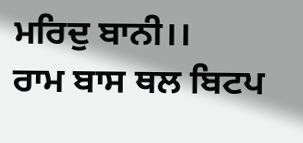ਮਰਿਦੁ ਬਾਨੀ।।
ਰਾਮ ਬਾਸ ਥਲ ਬਿਟਪ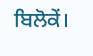ਬਿਲੋਕੇਂ।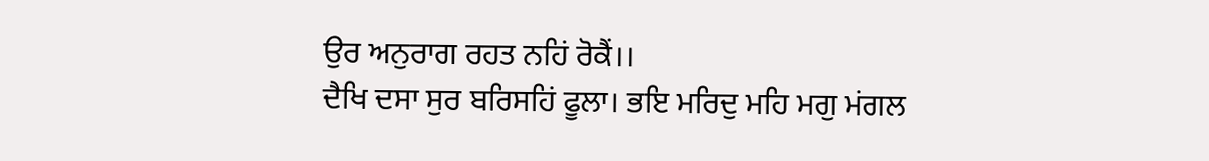ਉਰ ਅਨੁਰਾਗ ਰਹਤ ਨਹਿਂ ਰੋਕੈਂ।।
ਦੈਖਿ ਦਸਾ ਸੁਰ ਬਰਿਸਹਿਂ ਫੂਲਾ। ਭਇ ਮਰਿਦੁ ਮਹਿ ਮਗੁ ਮਂਗਲ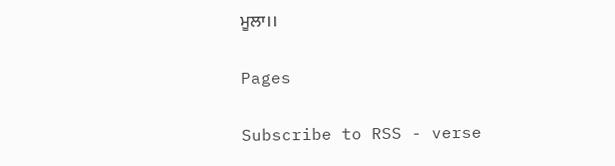ਮੂਲਾ।।

Pages

Subscribe to RSS - verse